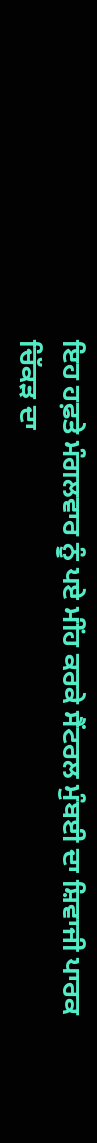ਇਹ ਹਫ਼ਤੇ ਮੰਗਲਵਾਰ ਨੂੰ ਪਏ ਮੀਂਹ ਕਰਕੇ ਸੈਂਟਰਲ ਮੁੰਬਈ ਦਾ ਸ਼ਿਵਾਜੀ ਪਾਰਕ ਚਿੱਕੜ ਦਾ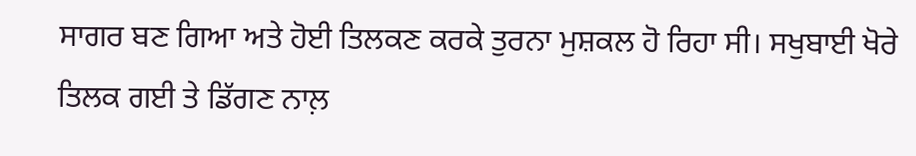ਸਾਗਰ ਬਣ ਗਿਆ ਅਤੇ ਹੋਈ ਤਿਲਕਣ ਕਰਕੇ ਤੁਰਨਾ ਮੁਸ਼ਕਲ ਹੋ ਰਿਹਾ ਸੀ। ਸਖੁਬਾਈ ਖੋਰੇ ਤਿਲਕ ਗਈ ਤੇ ਡਿੱਗਣ ਨਾਲ਼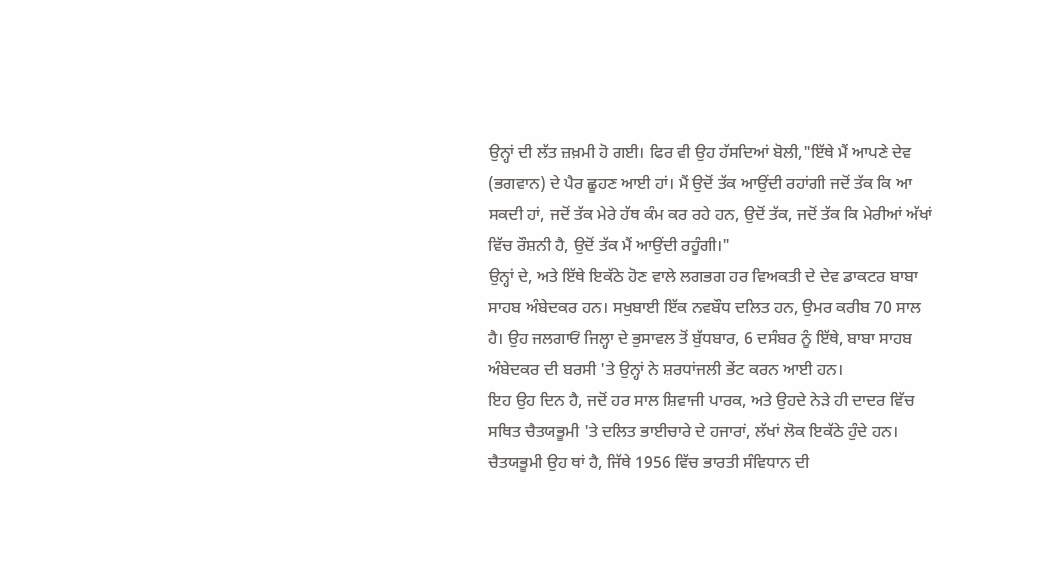ਉਨ੍ਹਾਂ ਦੀ ਲੱਤ ਜ਼ਖ਼ਮੀ ਹੋ ਗਈ। ਫਿਰ ਵੀ ਉਹ ਹੱਸਦਿਆਂ ਬੋਲੀ,"ਇੱਥੇ ਮੈਂ ਆਪਣੇ ਦੇਵ (ਭਗਵਾਨ) ਦੇ ਪੈਰ ਛੂਹਣ ਆਈ ਹਾਂ। ਮੈਂ ਉਦੋਂ ਤੱਕ ਆਉਂਦੀ ਰਹਾਂਗੀ ਜਦੋਂ ਤੱਕ ਕਿ ਆ ਸਕਦੀ ਹਾਂ, ਜਦੋਂ ਤੱਕ ਮੇਰੇ ਹੱਥ ਕੰਮ ਕਰ ਰਹੇ ਹਨ, ਉਦੋਂ ਤੱਕ, ਜਦੋਂ ਤੱਕ ਕਿ ਮੇਰੀਆਂ ਅੱਖਾਂ ਵਿੱਚ ਰੌਸ਼ਨੀ ਹੈ, ਉਦੋਂ ਤੱਕ ਮੈਂ ਆਉਂਦੀ ਰਹੂੰਗੀ।"
ਉਨ੍ਹਾਂ ਦੇ, ਅਤੇ ਇੱਥੇ ਇਕੱਠੇ ਹੋਣ ਵਾਲੇ ਲਗਭਗ ਹਰ ਵਿਅਕਤੀ ਦੇ ਦੇਵ ਡਾਕਟਰ ਬਾਬਾ ਸਾਹਬ ਅੰਬੇਦਕਰ ਹਨ। ਸਖੁਬਾਈ ਇੱਕ ਨਵਬੌਧ ਦਲਿਤ ਹਨ, ਉਮਰ ਕਰੀਬ 70 ਸਾਲ ਹੈ। ਉਹ ਜਲਗਾਓਂ ਜਿਲ੍ਹਾ ਦੇ ਭੁਸਾਵਲ ਤੋਂ ਬੁੱਧਬਾਰ, 6 ਦਸੰਬਰ ਨੂੰ ਇੱਥੇ, ਬਾਬਾ ਸਾਹਬ ਅੰਬੇਦਕਰ ਦੀ ਬਰਸੀ 'ਤੇ ਉਨ੍ਹਾਂ ਨੇ ਸ਼ਰਧਾਂਜਲੀ ਭੇਂਟ ਕਰਨ ਆਈ ਹਨ।
ਇਹ ਉਹ ਦਿਨ ਹੈ, ਜਦੋਂ ਹਰ ਸਾਲ ਸ਼ਿਵਾਜੀ ਪਾਰਕ, ਅਤੇ ਉਹਦੇ ਨੇੜੇ ਹੀ ਦਾਦਰ ਵਿੱਚ ਸਥਿਤ ਚੈਤਯਭੂਮੀ 'ਤੇ ਦਲਿਤ ਭਾਈਚਾਰੇ ਦੇ ਹਜਾਰਾਂ, ਲੱਖਾਂ ਲੋਕ ਇਕੱਠੇ ਹੁੰਦੇ ਹਨ। ਚੈਤਯਭੂਮੀ ਉਹ ਥਾਂ ਹੈ, ਜਿੱਥੇ 1956 ਵਿੱਚ ਭਾਰਤੀ ਸੰਵਿਧਾਨ ਦੀ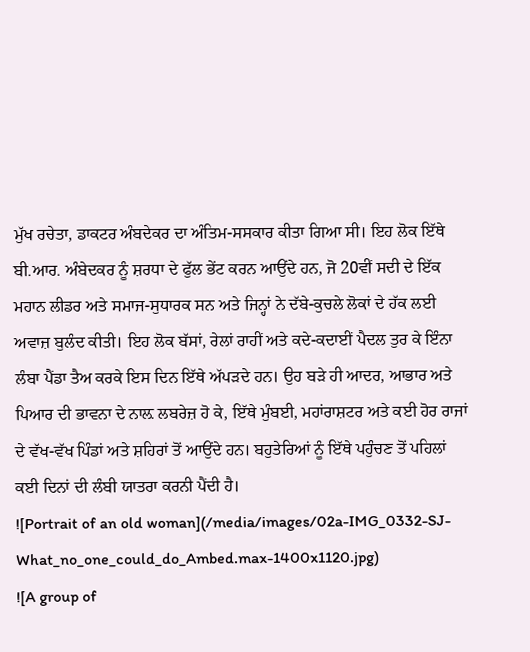ਮੁੱਖ ਰਚੇਤਾ, ਡਾਕਟਰ ਅੰਬਦੇਕਰ ਦਾ ਅੰਤਿਮ-ਸਸਕਾਰ ਕੀਤਾ ਗਿਆ ਸੀ। ਇਹ ਲੋਕ ਇੱਥੇ ਬੀ.ਆਰ. ਅੰਬੇਦਕਰ ਨੂੰ ਸ਼ਰਧਾ ਦੇ ਫੁੱਲ ਭੇਂਟ ਕਰਨ ਆਉਂਦੇ ਹਨ, ਜੋ 20ਵੀਂ ਸਦੀ ਦੇ ਇੱਕ ਮਹਾਨ ਲੀਡਰ ਅਤੇ ਸਮਾਜ-ਸੁਧਾਰਕ ਸਨ ਅਤੇ ਜਿਨ੍ਹਾਂ ਨੇ ਦੱਬੇ-ਕੁਚਲੇ ਲੋਕਾਂ ਦੇ ਹੱਕ ਲਈ ਅਵਾਜ਼ ਬੁਲੰਦ ਕੀਤੀ। ਇਹ ਲੋਕ ਬੱਸਾਂ, ਰੇਲਾਂ ਰਾਹੀਂ ਅਤੇ ਕਦੇ-ਕਦਾਈਂ ਪੈਦਲ ਤੁਰ ਕੇ ਇੰਨਾ ਲੰਬਾ ਪੈਂਡਾ ਤੈਅ ਕਰਕੇ ਇਸ ਦਿਨ ਇੱਥੇ ਅੱਪੜਦੇ ਹਨ। ਉਹ ਬੜੇ ਹੀ ਆਦਰ, ਆਭਾਰ ਅਤੇ ਪਿਆਰ ਦੀ ਭਾਵਨਾ ਦੇ ਨਾਲ਼ ਲਬਰੇਜ਼ ਹੋ ਕੇ, ਇੱਥੇ ਮੁੰਬਈ, ਮਹਾਂਰਾਸ਼ਟਰ ਅਤੇ ਕਈ ਹੋਰ ਰਾਜਾਂ ਦੇ ਵੱਖ-ਵੱਖ ਪਿੰਡਾਂ ਅਤੇ ਸ਼ਹਿਰਾਂ ਤੋਂ ਆਉਂਦੇ ਹਨ। ਬਹੁਤੇਰਿਆਂ ਨੂੰ ਇੱਥੇ ਪਹੁੰਚਣ ਤੋਂ ਪਹਿਲਾਂ ਕਈ ਦਿਨਾਂ ਦੀ ਲੰਬੀ ਯਾਤਰਾ ਕਰਨੀ ਪੈਂਦੀ ਹੈ।
![Portrait of an old woman](/media/images/02a-IMG_0332-SJ-What_no_one_could_do_Ambed.max-1400x1120.jpg)
![A group of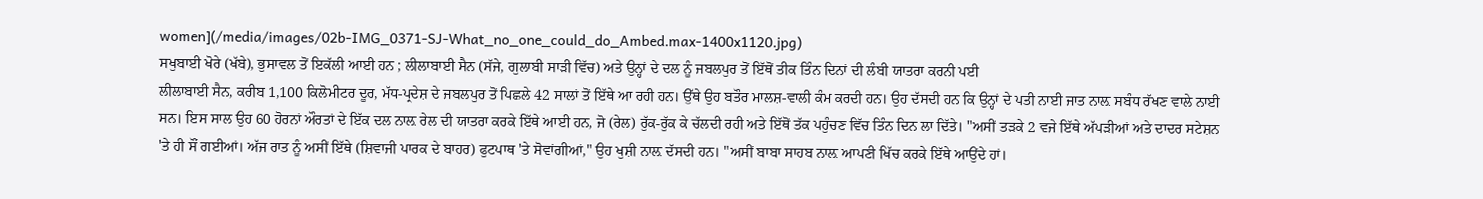women](/media/images/02b-IMG_0371-SJ-What_no_one_could_do_Ambed.max-1400x1120.jpg)
ਸਖੁਬਾਈ ਖੋਰੇ (ਖੱਬੇ), ਭੁਸਾਵਲ ਤੋਂ ਇਕੱਲੀ ਆਈ ਹਨ ; ਲੀਲਾਬਾਈ ਸੈਨ (ਸੱਜੇ, ਗੁਲਾਬੀ ਸਾੜੀ ਵਿੱਚ) ਅਤੇ ਉਨ੍ਹਾਂ ਦੇ ਦਲ ਨੂੰ ਜਬਲਪੁਰ ਤੋਂ ਇੱਥੋਂ ਤੀਕ ਤਿੰਨ ਦਿਨਾਂ ਦੀ ਲੰਬੀ ਯਾਤਰਾ ਕਰਨੀ ਪਈ
ਲੀਲਾਬਾਈ ਸੈਨ, ਕਰੀਬ 1,100 ਕਿਲੋਮੀਟਰ ਦੂਰ, ਮੱਧ-ਪ੍ਰਦੇਸ਼ ਦੇ ਜਬਲਪੁਰ ਤੋਂ ਪਿਛਲੇ 42 ਸਾਲਾਂ ਤੋਂ ਇੱਥੇ ਆ ਰਹੀ ਹਨ। ਉੱਥੇ ਉਹ ਬਤੌਰ ਮਾਲਸ਼-ਵਾਲੀ ਕੰਮ ਕਰਦੀ ਹਨ। ਉਹ ਦੱਸਦੀ ਹਨ ਕਿ ਉਨ੍ਹਾਂ ਦੇ ਪਤੀ ਨਾਈ ਜਾਤ ਨਾਲ਼ ਸਬੰਧ ਰੱਖਣ ਵਾਲੇ ਨਾਈ ਸਨ। ਇਸ ਸਾਲ ਉਹ 60 ਹੋਰਨਾਂ ਔਰਤਾਂ ਦੇ ਇੱਕ ਦਲ ਨਾਲ਼ ਰੇਲ ਦੀ ਯਾਤਰਾ ਕਰਕੇ ਇੱਥੇ ਆਈ ਹਨ, ਜੋ (ਰੇਲ) ਰੁੱਕ-ਰੁੱਕ ਕੇ ਚੱਲਦੀ ਰਹੀ ਅਤੇ ਇੱਥੋਂ ਤੱਕ ਪਹੁੰਚਣ ਵਿੱਚ ਤਿੰਨ ਦਿਨ ਲਾ ਦਿੱਤੇ। "ਅਸੀਂ ਤੜਕੇ 2 ਵਜੇ ਇੱਥੇ ਅੱਪੜੀਆਂ ਅਤੇ ਦਾਦਰ ਸਟੇਸ਼ਨ 'ਤੇ ਹੀ ਸੌਂ ਗਈਆਂ। ਅੱਜ ਰਾਤ ਨੂੰ ਅਸੀਂ ਇੱਥੇ (ਸ਼ਿਵਾਜੀ ਪਾਰਕ ਦੇ ਬਾਹਰ) ਫੁਟਪਾਥ 'ਤੇ ਸੋਵਾਂਗੀਆਂ," ਉਹ ਖੁਸ਼ੀ ਨਾਲ਼ ਦੱਸਦੀ ਹਨ। "ਅਸੀਂ ਬਾਬਾ ਸਾਹਬ ਨਾਲ਼ ਆਪਣੀ ਖਿੱਚ ਕਰਕੇ ਇੱਥੇ ਆਉਂਦੇ ਹਾਂ।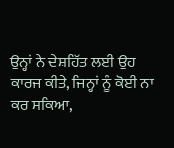ਉਨ੍ਹਾਂ ਨੇ ਦੇਸ਼ਹਿੱਤ ਲਈ ਉਹ ਕਾਰਜ ਕੀਤੇ, ਜਿਨ੍ਹਾਂ ਨੂੰ ਕੋਈ ਨਾ ਕਰ ਸਕਿਆ,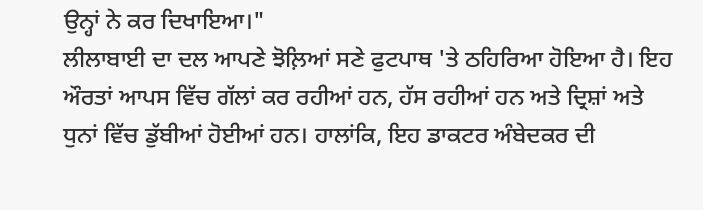ਉਨ੍ਹਾਂ ਨੇ ਕਰ ਦਿਖਾਇਆ।"
ਲੀਲਾਬਾਈ ਦਾ ਦਲ ਆਪਣੇ ਝੋਲ਼ਿਆਂ ਸਣੇ ਫੁਟਪਾਥ 'ਤੇ ਠਹਿਰਿਆ ਹੋਇਆ ਹੈ। ਇਹ ਔਰਤਾਂ ਆਪਸ ਵਿੱਚ ਗੱਲਾਂ ਕਰ ਰਹੀਆਂ ਹਨ, ਹੱਸ ਰਹੀਆਂ ਹਨ ਅਤੇ ਦ੍ਰਿਸ਼ਾਂ ਅਤੇ ਧੁਨਾਂ ਵਿੱਚ ਡੁੱਬੀਆਂ ਹੋਈਆਂ ਹਨ। ਹਾਲਾਂਕਿ, ਇਹ ਡਾਕਟਰ ਅੰਬੇਦਕਰ ਦੀ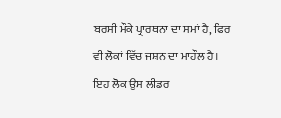ਬਰਸੀ ਮੌਕੇ ਪ੍ਰਾਰਥਨਾ ਦਾ ਸਮਾਂ ਹੈ, ਫਿਰ ਵੀ ਲੋਕਾਂ ਵਿੱਚ ਜਸ਼ਨ ਦਾ ਮਾਹੌਲ ਹੈ। ਇਹ ਲੋਕ ਉਸ ਲੀਡਰ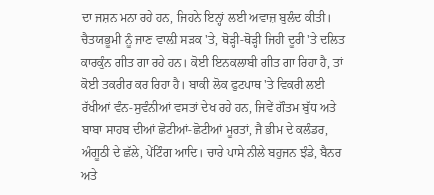ਦਾ ਜਸ਼ਨ ਮਨਾ ਰਹੇ ਹਨ, ਜਿਹਨੇ ਇਨ੍ਹਾਂ ਲਈ ਅਵਾਜ਼ ਬੁਲੰਦ ਕੀਤੀ। ਚੈਤਯਭੂਮੀ ਨੂੰ ਜਾਣ ਵਾਲ਼ੀ ਸੜਕ 'ਤੇ, ਥੋੜ੍ਹੀ-ਥੋੜ੍ਹੀ ਜਿਹੀ ਦੂਰੀ 'ਤੇ ਦਲਿਤ ਕਾਰਕੁੰਨ ਗੀਤ ਗਾ ਰਹੇ ਹਨ। ਕੋਈ ਇਨਕਲਾਬੀ ਗੀਤ ਗਾ ਰਿਹਾ ਹੈ, ਤਾਂ ਕੋਈ ਤਕਰੀਰ ਕਰ ਰਿਹਾ ਹੈ। ਬਾਕੀ ਲੋਕ ਫੁਟਪਾਥ 'ਤੇ ਵਿਕਰੀ ਲਈ ਰੱਖੀਆਂ ਵੰਨ-ਸੁਵੰਨੀਆਂ ਵਸਤਾਂ ਦੇਖ ਰਹੇ ਹਨ, ਜਿਵੇਂ ਗੌਤਮ ਬੁੱਧ ਅਤੇ ਬਾਬਾ ਸਾਹਬ ਦੀਆਂ ਛੋਟੀਆਂ-ਛੋਟੀਆਂ ਮੂਰਤਾਂ, ਜੈ ਭੀਮ ਦੇ ਕਲੰਡਰ, ਅੰਗੂਠੀ ਦੇ ਛੱਲੇ, ਪੇਂਟਿੰਗ ਆਦਿ। ਚਾਰੇ ਪਾਸੇ ਨੀਲੇ ਬਹੁਜਨ ਝੰਡੇ, ਬੈਨਰ ਅਤੇ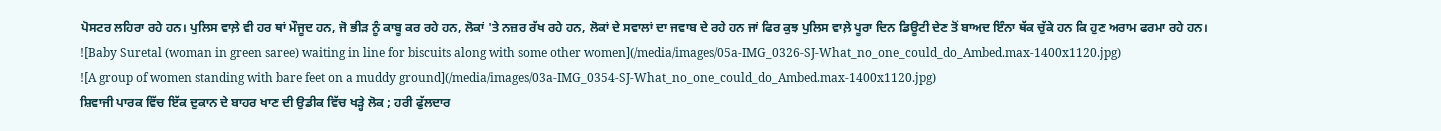ਪੋਸਟਰ ਲਹਿਰਾ ਰਹੇ ਹਨ। ਪੁਲਿਸ ਵਾਲ਼ੇ ਵੀ ਹਰ ਥਾਂ ਮੌਜੂਦ ਹਨ, ਜੋ ਭੀੜ ਨੂੰ ਕਾਬੂ ਕਰ ਰਹੇ ਹਨ, ਲੋਕਾਂ 'ਤੇ ਨਜ਼ਰ ਰੱਖ ਰਹੇ ਹਨ, ਲੋਕਾਂ ਦੇ ਸਵਾਲਾਂ ਦਾ ਜਵਾਬ ਦੇ ਰਹੇ ਹਨ ਜਾਂ ਫਿਰ ਕੁਝ ਪੁਲਿਸ ਵਾਲ਼ੇ ਪੂਰਾ ਦਿਨ ਡਿਊਟੀ ਦੇਣ ਤੋਂ ਬਾਅਦ ਇੰਨਾ ਥੱਕ ਚੁੱਕੇ ਹਨ ਕਿ ਹੁਣ ਅਰਾਮ ਫਰਮਾ ਰਹੇ ਹਨ।
![Baby Suretal (woman in green saree) waiting in line for biscuits along with some other women](/media/images/05a-IMG_0326-SJ-What_no_one_could_do_Ambed.max-1400x1120.jpg)
![A group of women standing with bare feet on a muddy ground](/media/images/03a-IMG_0354-SJ-What_no_one_could_do_Ambed.max-1400x1120.jpg)
ਸ਼ਿਵਾਜੀ ਪਾਰਕ ਵਿੱਚ ਇੱਕ ਦੁਕਾਨ ਦੇ ਬਾਹਰ ਖਾਣ ਦੀ ਉਡੀਕ ਵਿੱਚ ਖੜ੍ਹੇ ਲੋਕ ; ਹਰੀ ਫੁੱਲਦਾਰ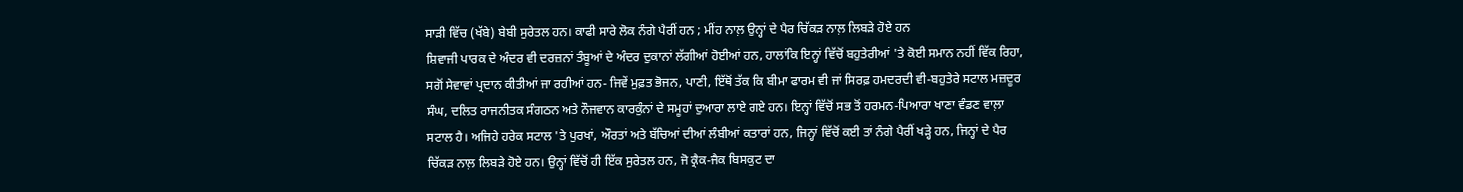ਸਾੜੀ ਵਿੱਚ (ਖੱਬੇ) ਬੇਬੀ ਸੁਰੇਤਲ ਹਨ। ਕਾਫੀ ਸਾਰੇ ਲੋਕ ਨੰਗੇ ਪੈਰੀਂ ਹਨ ; ਮੀਂਹ ਨਾਲ਼ ਉਨ੍ਹਾਂ ਦੇ ਪੈਰ ਚਿੱਕੜ ਨਾਲ਼ ਲਿਬੜੇ ਹੋਏ ਹਨ
ਸ਼ਿਵਾਜੀ ਪਾਰਕ ਦੇ ਅੰਦਰ ਵੀ ਦਰਜ਼ਨਾਂ ਤੰਬੂਆਂ ਦੇ ਅੰਦਰ ਦੁਕਾਨਾਂ ਲੱਗੀਆਂ ਹੋਈਆਂ ਹਨ, ਹਾਲਾਂਕਿ ਇਨ੍ਹਾਂ ਵਿੱਚੋਂ ਬਹੁਤੇਰੀਆਂ 'ਤੇ ਕੋਈ ਸਮਾਨ ਨਹੀਂ ਵਿੱਕ ਰਿਹਾ, ਸਗੋਂ ਸੇਵਾਵਾਂ ਪ੍ਰਦਾਨ ਕੀਤੀਆਂ ਜਾ ਰਹੀਆਂ ਹਨ- ਜਿਵੇਂ ਮੁਫ਼ਤ ਭੋਜਨ, ਪਾਣੀ, ਇੱਥੋਂ ਤੱਕ ਕਿ ਬੀਮਾ ਫਾਰਮ ਵੀ ਜਾਂ ਸਿਰਫ਼ ਹਮਦਰਦੀ ਵੀ-ਬਹੁਤੇਰੇ ਸਟਾਲ ਮਜ਼ਦੂਰ ਸੰਘ, ਦਲਿਤ ਰਾਜਨੀਤਕ ਸੰਗਠਨ ਅਤੇ ਨੌਜਵਾਨ ਕਾਰਕੁੰਨਾਂ ਦੇ ਸਮੂਹਾਂ ਦੁਆਰਾ ਲਾਏ ਗਏ ਹਨ। ਇਨ੍ਹਾਂ ਵਿੱਚੋਂ ਸਭ ਤੋਂ ਹਰਮਨ-ਪਿਆਰਾ ਖਾਣਾ ਵੰਡਣ ਵਾਲ਼ਾ ਸਟਾਲ ਹੈ। ਅਜਿਹੇ ਹਰੇਕ ਸਟਾਲ 'ਤੇ ਪੁਰਖਾਂ, ਔਰਤਾਂ ਅਤੇ ਬੱਚਿਆਂ ਦੀਆਂ ਲੰਬੀਆਂ ਕਤਾਰਾਂ ਹਨ, ਜਿਨ੍ਹਾਂ ਵਿੱਚੋਂ ਕਈ ਤਾਂ ਨੰਗੇ ਪੈਰੀਂ ਖੜ੍ਹੇ ਹਨ, ਜਿਨ੍ਹਾਂ ਦੇ ਪੈਰ ਚਿੱਕੜ ਨਾਲ਼ ਲਿਬੜੇ ਹੋਏ ਹਨ। ਉਨ੍ਹਾਂ ਵਿੱਚੋਂ ਹੀ ਇੱਕ ਸੁਰੇਤਲ ਹਨ, ਜੋ ਕ੍ਰੈਕ-ਜੈਕ ਬਿਸਕੁਟ ਦਾ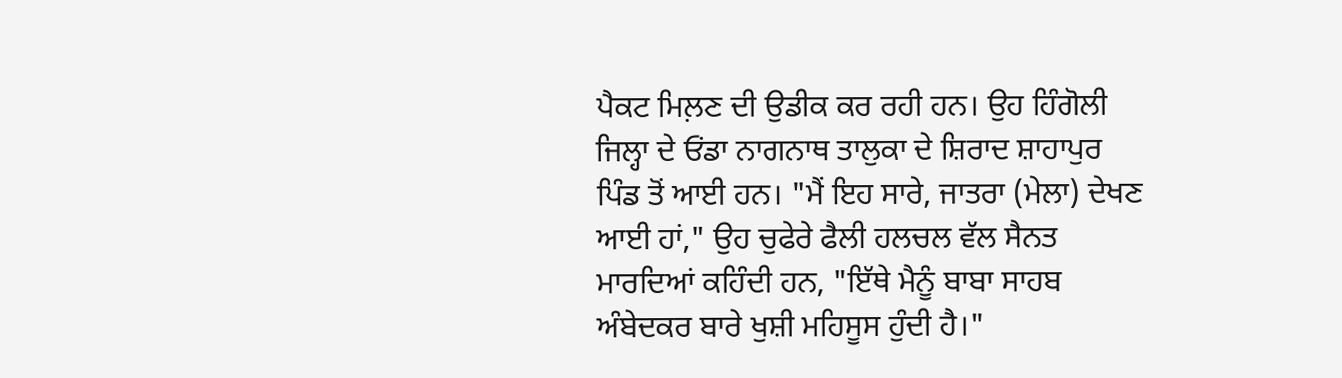ਪੈਕਟ ਮਿਲ਼ਣ ਦੀ ਉਡੀਕ ਕਰ ਰਹੀ ਹਨ। ਉਹ ਹਿੰਗੋਲੀ ਜਿਲ੍ਹਾ ਦੇ ਓਂਡਾ ਨਾਗਨਾਥ ਤਾਲੁਕਾ ਦੇ ਸ਼ਿਰਾਦ ਸ਼ਾਹਾਪੁਰ ਪਿੰਡ ਤੋਂ ਆਈ ਹਨ। "ਮੈਂ ਇਹ ਸਾਰੇ, ਜਾਤਰਾ (ਮੇਲਾ) ਦੇਖਣ ਆਈ ਹਾਂ," ਉਹ ਚੁਫੇਰੇ ਫੈਲੀ ਹਲਚਲ ਵੱਲ ਸੈਨਤ ਮਾਰਦਿਆਂ ਕਹਿੰਦੀ ਹਨ, "ਇੱਥੇ ਮੈਨੂੰ ਬਾਬਾ ਸਾਹਬ ਅੰਬੇਦਕਰ ਬਾਰੇ ਖੁਸ਼ੀ ਮਹਿਸੂਸ ਹੁੰਦੀ ਹੈ।"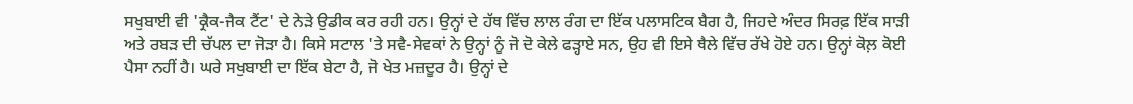ਸਖੁਬਾਈ ਵੀ 'ਕ੍ਰੈਕ-ਜੈਕ ਟੈਂਟ' ਦੇ ਨੇੜੇ ਉਡੀਕ ਕਰ ਰਹੀ ਹਨ। ਉਨ੍ਹਾਂ ਦੇ ਹੱਥ ਵਿੱਚ ਲਾਲ ਰੰਗ ਦਾ ਇੱਕ ਪਲਾਸਟਿਕ ਬੈਗ ਹੈ, ਜਿਹਦੇ ਅੰਦਰ ਸਿਰਫ਼ ਇੱਕ ਸਾੜੀ ਅਤੇ ਰਬੜ ਦੀ ਚੱਪਲ ਦਾ ਜੋੜਾ ਹੈ। ਕਿਸੇ ਸਟਾਲ 'ਤੇ ਸਵੈ-ਸੇਵਕਾਂ ਨੇ ਉਨ੍ਹਾਂ ਨੂੰ ਜੋ ਦੋ ਕੇਲੇ ਫੜ੍ਹਾਏ ਸਨ, ਉਹ ਵੀ ਇਸੇ ਥੈਲੇ ਵਿੱਚ ਰੱਖੇ ਹੋਏ ਹਨ। ਉਨ੍ਹਾਂ ਕੋਲ਼ ਕੋਈ ਪੈਸਾ ਨਹੀਂ ਹੈ। ਘਰੇ ਸਖੁਬਾਈ ਦਾ ਇੱਕ ਬੇਟਾ ਹੈ, ਜੋ ਖੇਤ ਮਜ਼ਦੂਰ ਹੈ। ਉਨ੍ਹਾਂ ਦੇ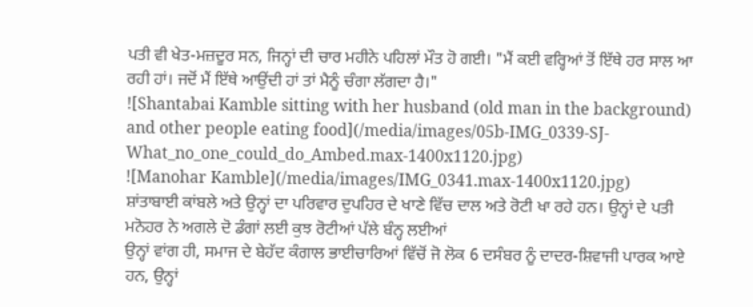ਪਤੀ ਵੀ ਖੇਤ-ਮਜ਼ਦੂਰ ਸਨ, ਜਿਨ੍ਹਾਂ ਦੀ ਚਾਰ ਮਹੀਨੇ ਪਹਿਲਾਂ ਮੌਤ ਹੋ ਗਈ। "ਮੈਂ ਕਈ ਵਰ੍ਹਿਆਂ ਤੋਂ ਇੱਥੇ ਹਰ ਸਾਲ ਆ ਰਹੀ ਹਾਂ। ਜਦੋਂ ਮੈਂ ਇੱਥੇ ਆਉਂਦੀ ਹਾਂ ਤਾਂ ਮੈਨੂੰ ਚੰਗਾ ਲੱਗਦਾ ਹੈ।"
![Shantabai Kamble sitting with her husband (old man in the background) and other people eating food](/media/images/05b-IMG_0339-SJ-What_no_one_could_do_Ambed.max-1400x1120.jpg)
![Manohar Kamble](/media/images/IMG_0341.max-1400x1120.jpg)
ਸ਼ਾਂਤਾਬਾਈ ਕਾਂਬਲੇ ਅਤੇ ਉਨ੍ਹਾਂ ਦਾ ਪਰਿਵਾਰ ਦੁਪਹਿਰ ਦੇ ਖਾਣੇ ਵਿੱਚ ਦਾਲ ਅਤੇ ਰੋਟੀ ਖਾ ਰਹੇ ਹਨ। ਉਨ੍ਹਾਂ ਦੇ ਪਤੀ ਮਨੋਹਰ ਨੇ ਅਗਲੇ ਦੋ ਡੰਗਾਂ ਲਈ ਕੁਝ ਰੋਟੀਆਂ ਪੱਲੇ ਬੰਨ੍ਹ ਲਈਆਂ
ਉਨ੍ਹਾਂ ਵਾਂਗ ਹੀ, ਸਮਾਜ ਦੇ ਬੇਹੱਦ ਕੰਗਾਲ ਭਾਈਚਾਰਿਆਂ ਵਿੱਚੋਂ ਜੋ ਲੋਕ 6 ਦਸੰਬਰ ਨੂੰ ਦਾਦਰ-ਸ਼ਿਵਾਜੀ ਪਾਰਕ ਆਏ ਹਨ, ਉਨ੍ਹਾਂ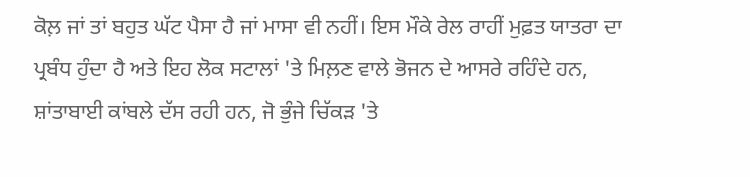ਕੋਲ਼ ਜਾਂ ਤਾਂ ਬਹੁਤ ਘੱਟ ਪੈਸਾ ਹੈ ਜਾਂ ਮਾਸਾ ਵੀ ਨਹੀਂ। ਇਸ ਮੌਕੇ ਰੇਲ ਰਾਹੀਂ ਮੁਫ਼ਤ ਯਾਤਰਾ ਦਾ ਪ੍ਰਬੰਧ ਹੁੰਦਾ ਹੈ ਅਤੇ ਇਹ ਲੋਕ ਸਟਾਲਾਂ 'ਤੇ ਮਿਲ਼ਣ ਵਾਲੇ ਭੋਜਨ ਦੇ ਆਸਰੇ ਰਹਿੰਦੇ ਹਨ, ਸ਼ਾਂਤਾਬਾਈ ਕਾਂਬਲੇ ਦੱਸ ਰਹੀ ਹਨ, ਜੋ ਭੁੰਜੇ ਚਿੱਕੜ 'ਤੇ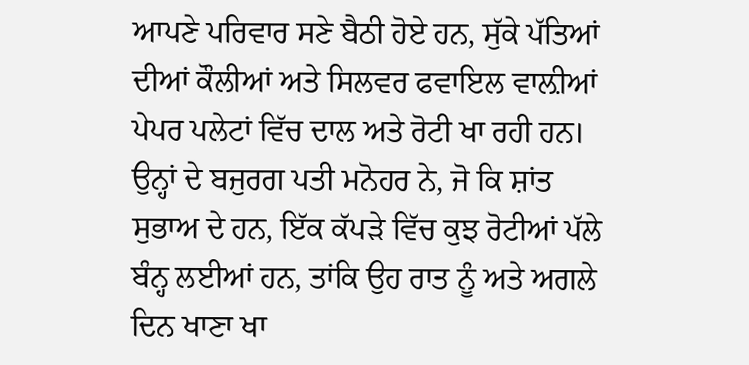ਆਪਣੇ ਪਰਿਵਾਰ ਸਣੇ ਬੈਠੀ ਹੋਏ ਹਨ, ਸੁੱਕੇ ਪੱਤਿਆਂ ਦੀਆਂ ਕੌਲੀਆਂ ਅਤੇ ਸਿਲਵਰ ਫਵਾਇਲ ਵਾਲ਼ੀਆਂ ਪੇਪਰ ਪਲੇਟਾਂ ਵਿੱਚ ਦਾਲ ਅਤੇ ਰੋਟੀ ਖਾ ਰਹੀ ਹਨ। ਉਨ੍ਹਾਂ ਦੇ ਬਜੁਰਗ ਪਤੀ ਮਨੋਹਰ ਨੇ, ਜੋ ਕਿ ਸ਼ਾਂਤ ਸੁਭਾਅ ਦੇ ਹਨ, ਇੱਕ ਕੱਪੜੇ ਵਿੱਚ ਕੁਝ ਰੋਟੀਆਂ ਪੱਲੇ ਬੰਨ੍ਹ ਲਈਆਂ ਹਨ, ਤਾਂਕਿ ਉਹ ਰਾਤ ਨੂੰ ਅਤੇ ਅਗਲੇ ਦਿਨ ਖਾਣਾ ਖਾ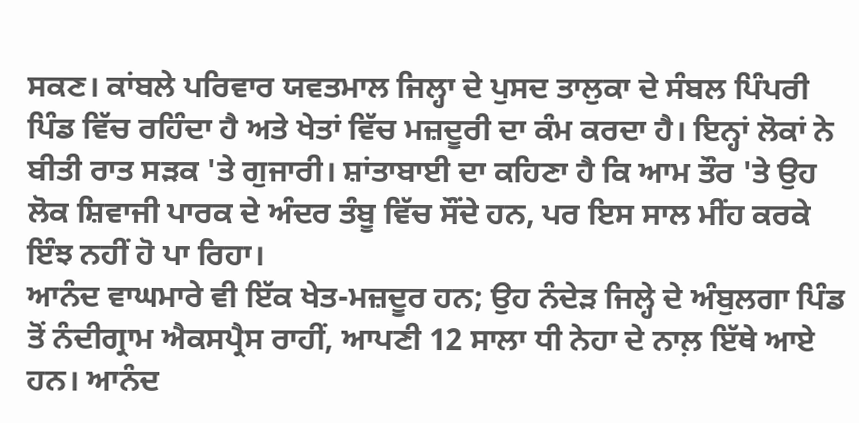ਸਕਣ। ਕਾਂਬਲੇ ਪਰਿਵਾਰ ਯਵਤਮਾਲ ਜਿਲ੍ਹਾ ਦੇ ਪੁਸਦ ਤਾਲੁਕਾ ਦੇ ਸੰਬਲ ਪਿੰਪਰੀ ਪਿੰਡ ਵਿੱਚ ਰਹਿੰਦਾ ਹੈ ਅਤੇ ਖੇਤਾਂ ਵਿੱਚ ਮਜ਼ਦੂਰੀ ਦਾ ਕੰਮ ਕਰਦਾ ਹੈ। ਇਨ੍ਹਾਂ ਲੋਕਾਂ ਨੇ ਬੀਤੀ ਰਾਤ ਸੜਕ 'ਤੇ ਗੁਜਾਰੀ। ਸ਼ਾਂਤਾਬਾਈ ਦਾ ਕਹਿਣਾ ਹੈ ਕਿ ਆਮ ਤੌਰ 'ਤੇ ਉਹ ਲੋਕ ਸ਼ਿਵਾਜੀ ਪਾਰਕ ਦੇ ਅੰਦਰ ਤੰਬੂ ਵਿੱਚ ਸੌਂਦੇ ਹਨ, ਪਰ ਇਸ ਸਾਲ ਮੀਂਹ ਕਰਕੇ ਇੰਝ ਨਹੀਂ ਹੋ ਪਾ ਰਿਹਾ।
ਆਨੰਦ ਵਾਘਮਾਰੇ ਵੀ ਇੱਕ ਖੇਤ-ਮਜ਼ਦੂਰ ਹਨ; ਉਹ ਨੰਦੇੜ ਜਿਲ੍ਹੇ ਦੇ ਅੰਬੁਲਗਾ ਪਿੰਡ ਤੋਂ ਨੰਦੀਗ੍ਰਾਮ ਐਕਸਪ੍ਰੈਸ ਰਾਹੀਂ, ਆਪਣੀ 12 ਸਾਲਾ ਧੀ ਨੇਹਾ ਦੇ ਨਾਲ਼ ਇੱਥੇ ਆਏ ਹਨ। ਆਨੰਦ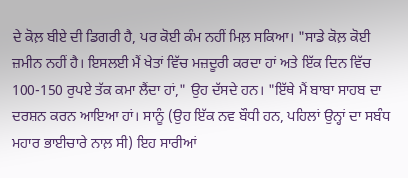ਦੇ ਕੋਲ਼ ਬੀਏ ਦੀ ਡਿਗਰੀ ਹੈ, ਪਰ ਕੋਈ ਕੰਮ ਨਹੀਂ ਮਿਲ਼ ਸਕਿਆ। "ਸਾਡੇ ਕੋਲ਼ ਕੋਈ ਜ਼ਮੀਨ ਨਹੀਂ ਹੈ। ਇਸਲਈ ਮੈਂ ਖੇਤਾਂ ਵਿੱਚ ਮਜ਼ਦੂਰੀ ਕਰਦਾ ਹਾਂ ਅਤੇ ਇੱਕ ਦਿਨ ਵਿੱਚ 100-150 ਰੁਪਏ ਤੱਕ ਕਮਾ ਲੈਂਦਾ ਹਾਂ," ਉਹ ਦੱਸਦੇ ਹਨ। "ਇੱਥੇ ਮੈਂ ਬਾਬਾ ਸਾਹਬ ਦਾ ਦਰਸ਼ਨ ਕਰਨ ਆਇਆ ਹਾਂ। ਸਾਨੂੰ (ਉਹ ਇੱਕ ਨਵ ਬੌਧੀ ਹਨ, ਪਹਿਲਾਂ ਉਨ੍ਹਾਂ ਦਾ ਸਬੰਧ ਮਹਾਰ ਭਾਈਚਾਰੇ ਨਾਲ਼ ਸੀ) ਇਹ ਸਾਰੀਆਂ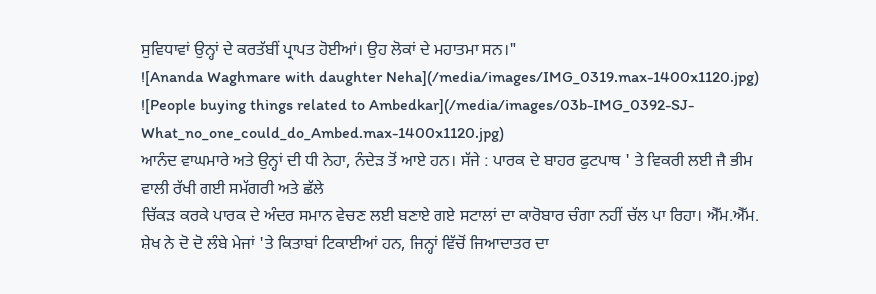ਸੁਵਿਧਾਵਾਂ ਉਨ੍ਹਾਂ ਦੇ ਕਰਤੱਬੀਂ ਪ੍ਰਾਪਤ ਹੋਈਆਂ। ਉਹ ਲੋਕਾਂ ਦੇ ਮਹਾਤਮਾ ਸਨ।"
![Ananda Waghmare with daughter Neha](/media/images/IMG_0319.max-1400x1120.jpg)
![People buying things related to Ambedkar](/media/images/03b-IMG_0392-SJ-What_no_one_could_do_Ambed.max-1400x1120.jpg)
ਆਨੰਦ ਵਾਘਮਾਰੇ ਅਤੇ ਉਨ੍ਹਾਂ ਦੀ ਧੀ ਨੇਹਾ, ਨੰਦੇੜ ਤੋਂ ਆਏ ਹਨ। ਸੱਜੇ : ਪਾਰਕ ਦੇ ਬਾਹਰ ਫੁਟਪਾਥ ' ਤੇ ਵਿਕਰੀ ਲਈ ਜੈ ਭੀਮ ਵਾਲੀ ਰੱਖੀ ਗਈ ਸਮੱਗਰੀ ਅਤੇ ਛੱਲੇ
ਚਿੱਕੜ ਕਰਕੇ ਪਾਰਕ ਦੇ ਅੰਦਰ ਸਮਾਨ ਵੇਚਣ ਲਈ ਬਣਾਏ ਗਏ ਸਟਾਲਾਂ ਦਾ ਕਾਰੋਬਾਰ ਚੰਗਾ ਨਹੀਂ ਚੱਲ ਪਾ ਰਿਹਾ। ਐੱਮ.ਐੱਮ. ਸ਼ੇਖ ਨੇ ਦੋ ਦੋ ਲੰਬੇ ਮੇਜਾਂ 'ਤੇ ਕਿਤਾਬਾਂ ਟਿਕਾਈਆਂ ਹਨ, ਜਿਨ੍ਹਾਂ ਵਿੱਚੋਂ ਜਿਆਦਾਤਰ ਦਾ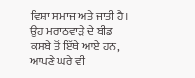ਵਿਸ਼ਾ ਸਮਾਜ ਅਤੇ ਜਾਤੀ ਹੈ। ਉਹ ਮਰਾਠਵਾੜੇ ਦੇ ਬੀਡ ਕਸਬੇ ਤੋਂ ਇੱਥੇ ਆਏ ਹਨ, ਆਪਣੇ ਘਰੇ ਵੀ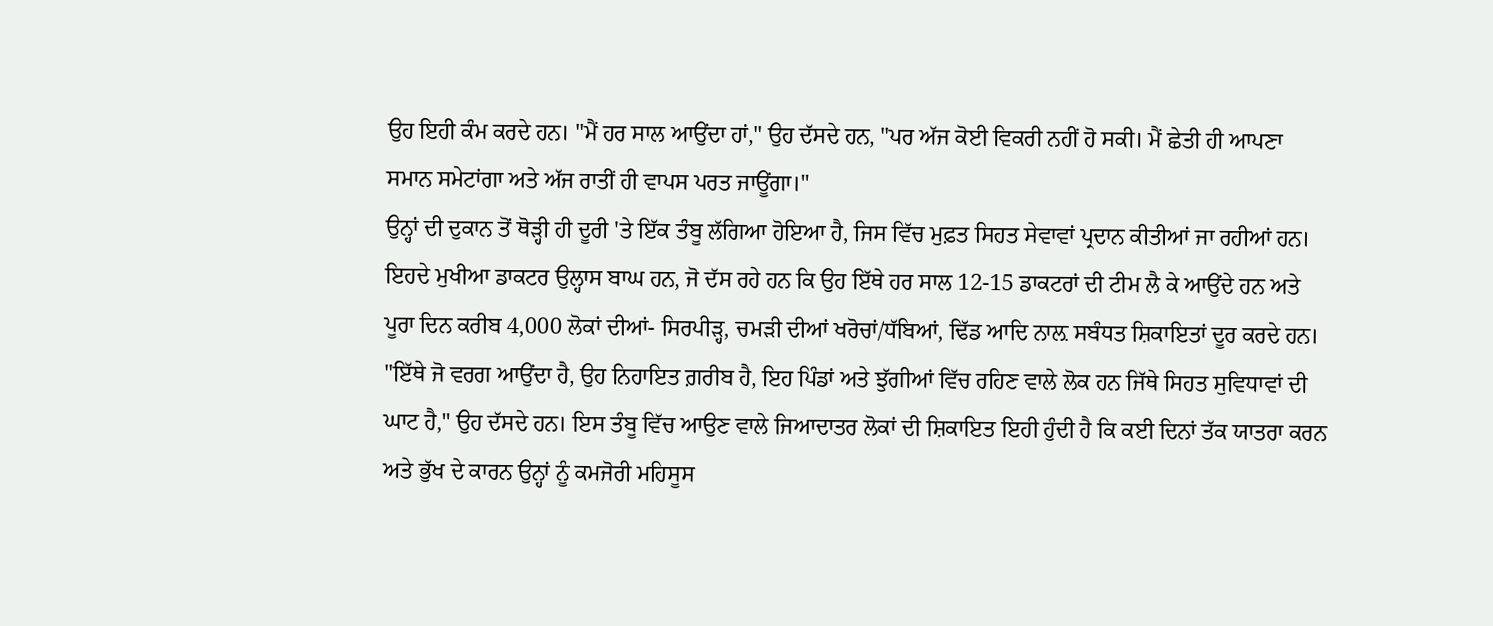ਉਹ ਇਹੀ ਕੰਮ ਕਰਦੇ ਹਨ। "ਮੈਂ ਹਰ ਸਾਲ ਆਉਂਦਾ ਹਾਂ," ਉਹ ਦੱਸਦੇ ਹਨ, "ਪਰ ਅੱਜ ਕੋਈ ਵਿਕਰੀ ਨਹੀਂ ਹੋ ਸਕੀ। ਮੈਂ ਛੇਤੀ ਹੀ ਆਪਣਾ ਸਮਾਨ ਸਮੇਟਾਂਗਾ ਅਤੇ ਅੱਜ ਰਾਤੀਂ ਹੀ ਵਾਪਸ ਪਰਤ ਜਾਊਂਗਾ।"
ਉਨ੍ਹਾਂ ਦੀ ਦੁਕਾਨ ਤੋਂ ਥੋੜ੍ਹੀ ਹੀ ਦੂਰੀ 'ਤੇ ਇੱਕ ਤੰਬੂ ਲੱਗਿਆ ਹੋਇਆ ਹੈ, ਜਿਸ ਵਿੱਚ ਮੁਫ਼ਤ ਸਿਹਤ ਸੇਵਾਵਾਂ ਪ੍ਰਦਾਨ ਕੀਤੀਆਂ ਜਾ ਰਹੀਆਂ ਹਨ। ਇਹਦੇ ਮੁਖੀਆ ਡਾਕਟਰ ਉਲ੍ਹਾਸ ਬਾਘ ਹਨ, ਜੋ ਦੱਸ ਰਹੇ ਹਨ ਕਿ ਉਹ ਇੱਥੇ ਹਰ ਸਾਲ 12-15 ਡਾਕਟਰਾਂ ਦੀ ਟੀਮ ਲੈ ਕੇ ਆਉਂਦੇ ਹਨ ਅਤੇ ਪੂਰਾ ਦਿਨ ਕਰੀਬ 4,000 ਲੋਕਾਂ ਦੀਆਂ- ਸਿਰਪੀੜ੍ਹ, ਚਮੜੀ ਦੀਆਂ ਖਰੋਚਾਂ/ਧੱਬਿਆਂ, ਢਿੱਡ ਆਦਿ ਨਾਲ਼ ਸਬੰਧਤ ਸ਼ਿਕਾਇਤਾਂ ਦੂਰ ਕਰਦੇ ਹਨ। "ਇੱਥੇ ਜੋ ਵਰਗ ਆਉਂਦਾ ਹੈ, ਉਹ ਨਿਹਾਇਤ ਗ਼ਰੀਬ ਹੈ, ਇਹ ਪਿੰਡਾਂ ਅਤੇ ਝੁੱਗੀਆਂ ਵਿੱਚ ਰਹਿਣ ਵਾਲੇ ਲੋਕ ਹਨ ਜਿੱਥੇ ਸਿਹਤ ਸੁਵਿਧਾਵਾਂ ਦੀ ਘਾਟ ਹੈ," ਉਹ ਦੱਸਦੇ ਹਨ। ਇਸ ਤੰਬੂ ਵਿੱਚ ਆਉਣ ਵਾਲੇ ਜਿਆਦਾਤਰ ਲੋਕਾਂ ਦੀ ਸ਼ਿਕਾਇਤ ਇਹੀ ਹੁੰਦੀ ਹੈ ਕਿ ਕਈ ਦਿਨਾਂ ਤੱਕ ਯਾਤਰਾ ਕਰਨ ਅਤੇ ਭੁੱਖ ਦੇ ਕਾਰਨ ਉਨ੍ਹਾਂ ਨੂੰ ਕਮਜੋਰੀ ਮਹਿਸੂਸ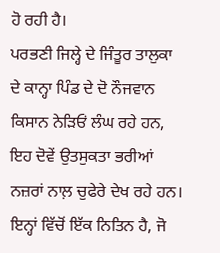ਹੋ ਰਹੀ ਹੈ।
ਪਰਭਣੀ ਜਿਲ੍ਹੇ ਦੇ ਜਿੰਤੂਰ ਤਾਲੁਕਾ ਦੇ ਕਾਨ੍ਹਾ ਪਿੰਡ ਦੇ ਦੋ ਨੌਜਵਾਨ ਕਿਸਾਨ ਨੇੜਿਓਂ ਲੰਘ ਰਹੇ ਹਨ, ਇਹ ਦੋਵੇਂ ਉਤਸੁਕਤਾ ਭਰੀਆਂ ਨਜ਼ਰਾਂ ਨਾਲ਼ ਚੁਫੇਰੇ ਦੇਖ ਰਹੇ ਹਨ। ਇਨ੍ਹਾਂ ਵਿੱਚੋਂ ਇੱਕ ਨਿਤਿਨ ਹੈ, ਜੋ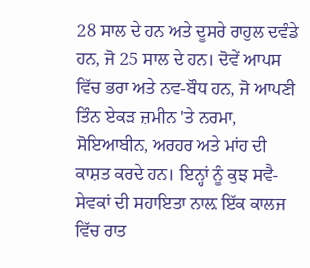28 ਸਾਲ ਦੇ ਹਨ ਅਤੇ ਦੂਸਰੇ ਰਾਹੁਲ ਦਵੰਡੇ ਹਨ, ਜੋ 25 ਸਾਲ ਦੇ ਹਨ। ਦੋਵੇਂ ਆਪਸ ਵਿੱਚ ਭਰਾ ਅਤੇ ਨਵ-ਬੌਧ ਹਨ, ਜੋ ਆਪਣੀ ਤਿੰਨ ਏਕੜ ਜ਼ਮੀਨ 'ਤੇ ਨਰਮਾ, ਸੋਇਆਬੀਨ, ਅਰਹਰ ਅਤੇ ਮਾਂਹ ਦੀ ਕਾਸ਼ਤ ਕਰਦੇ ਹਨ। ਇਨ੍ਹਾਂ ਨੂੰ ਕੁਝ ਸਵੈ-ਸੇਵਕਾਂ ਦੀ ਸਹਾਇਤਾ ਨਾਲ਼ ਇੱਕ ਕਾਲਜ ਵਿੱਚ ਰਾਤ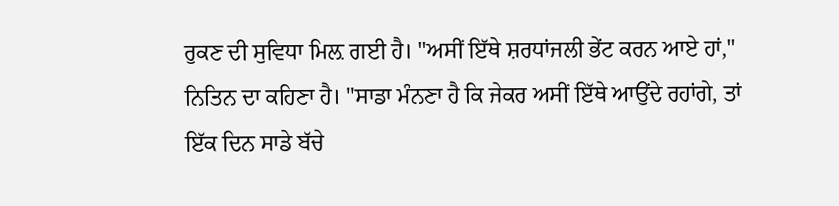ਰੁਕਣ ਦੀ ਸੁਵਿਧਾ ਮਿਲ਼ ਗਈ ਹੈ। "ਅਸੀਂ ਇੱਥੇ ਸ਼ਰਧਾਂਜਲੀ ਭੇਂਟ ਕਰਨ ਆਏ ਹਾਂ," ਨਿਤਿਨ ਦਾ ਕਹਿਣਾ ਹੈ। "ਸਾਡਾ ਮੰਨਣਾ ਹੈ ਕਿ ਜੇਕਰ ਅਸੀਂ ਇੱਥੇ ਆਉਂਦੇ ਰਹਾਂਗੇ, ਤਾਂ ਇੱਕ ਦਿਨ ਸਾਡੇ ਬੱਚੇ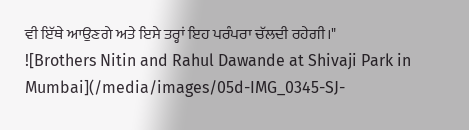ਵੀ ਇੱਥੇ ਆਉਣਗੇ ਅਤੇ ਇਸੇ ਤਰ੍ਹਾਂ ਇਹ ਪਰੰਪਰਾ ਚੱਲਦੀ ਰਹੇਗੀ।"
![Brothers Nitin and Rahul Dawande at Shivaji Park in Mumbai](/media/images/05d-IMG_0345-SJ-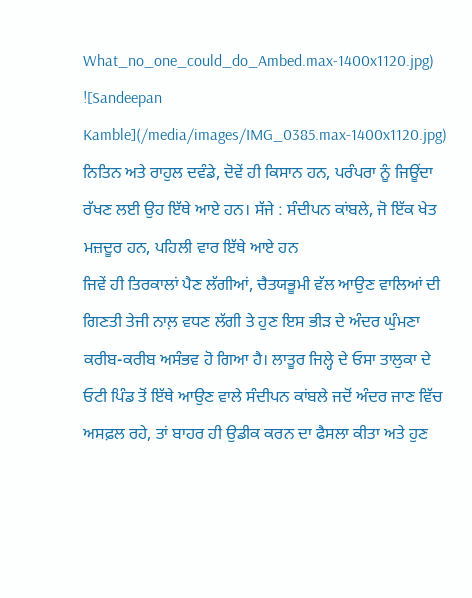What_no_one_could_do_Ambed.max-1400x1120.jpg)
![Sandeepan Kamble](/media/images/IMG_0385.max-1400x1120.jpg)
ਨਿਤਿਨ ਅਤੇ ਰਾਹੁਲ ਦਵੰਡੇ, ਦੋਵੇਂ ਹੀ ਕਿਸਾਨ ਹਨ, ਪਰੰਪਰਾ ਨੂੰ ਜਿਊਂਦਾ ਰੱਖਣ ਲਈ ਉਹ ਇੱਥੇ ਆਏ ਹਨ। ਸੱਜੇ : ਸੰਦੀਪਨ ਕਾਂਬਲੇ, ਜੋ ਇੱਕ ਖੇਤ ਮਜ਼ਦੂਰ ਹਨ, ਪਹਿਲੀ ਵਾਰ ਇੱਥੇ ਆਏ ਹਨ
ਜਿਵੇਂ ਹੀ ਤਿਰਕਾਲਾਂ ਪੈਣ ਲੱਗੀਆਂ, ਚੈਤਯਭੂਮੀ ਵੱਲ ਆਉਣ ਵਾਲਿਆਂ ਦੀ ਗਿਣਤੀ ਤੇਜੀ ਨਾਲ਼ ਵਧਣ ਲੱਗੀ ਤੇ ਹੁਣ ਇਸ ਭੀੜ ਦੇ ਅੰਦਰ ਘੁੰਮਣਾ ਕਰੀਬ-ਕਰੀਬ ਅਸੰਭਵ ਹੋ ਗਿਆ ਹੈ। ਲਾਤੂਰ ਜਿਲ੍ਹੇ ਦੇ ਓਸਾ ਤਾਲੁਕਾ ਦੇ ਓਟੀ ਪਿੰਡ ਤੋਂ ਇੱਥੇ ਆਉਣ ਵਾਲੇ ਸੰਦੀਪਨ ਕਾਂਬਲੇ ਜਦੋਂ ਅੰਦਰ ਜਾਣ ਵਿੱਚ ਅਸਫ਼ਲ ਰਹੇ, ਤਾਂ ਬਾਹਰ ਹੀ ਉਡੀਕ ਕਰਨ ਦਾ ਫੈਸਲਾ ਕੀਤਾ ਅਤੇ ਹੁਣ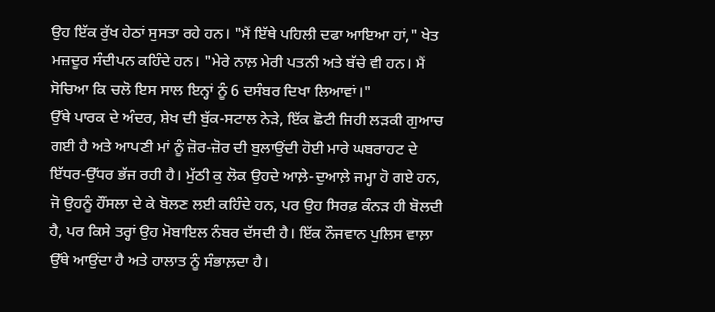ਉਹ ਇੱਕ ਰੁੱਖ ਹੇਠਾਂ ਸੁਸਤਾ ਰਹੇ ਹਨ। "ਮੈਂ ਇੱਥੇ ਪਹਿਲੀ ਦਫਾ ਆਇਆ ਹਾਂ," ਖੇਤ ਮਜ਼ਦੂਰ ਸੰਦੀਪਨ ਕਹਿੰਦੇ ਹਨ। "ਮੇਰੇ ਨਾਲ਼ ਮੇਰੀ ਪਤਨੀ ਅਤੇ ਬੱਚੇ ਵੀ ਹਨ। ਮੈਂ ਸੋਚਿਆ ਕਿ ਚਲੋ ਇਸ ਸਾਲ ਇਨ੍ਹਾਂ ਨੂੰ 6 ਦਸੰਬਰ ਦਿਖਾ ਲਿਆਵਾਂ।"
ਉੱਥੇ ਪਾਰਕ ਦੇ ਅੰਦਰ, ਸ਼ੇਖ ਦੀ ਬੁੱਕ-ਸਟਾਲ ਨੇੜੇ, ਇੱਕ ਛੋਟੀ ਜਿਹੀ ਲੜਕੀ ਗੁਆਚ ਗਈ ਹੈ ਅਤੇ ਆਪਣੀ ਮਾਂ ਨੂੰ ਜ਼ੋਰ-ਜ਼ੋਰ ਦੀ ਬੁਲਾਉਂਦੀ ਹੋਈ ਮਾਰੇ ਘਬਰਾਹਟ ਦੇ ਇੱਧਰ-ਉੱਧਰ ਭੱਜ ਰਹੀ ਹੈ। ਮੁੱਠੀ ਕੁ ਲੋਕ ਉਹਦੇ ਆਲ਼ੇ-ਦੁਆਲ਼ੇ ਜਮ੍ਹਾ ਹੋ ਗਏ ਹਨ, ਜੋ ਉਹਨੂੰ ਹੌਂਸਲਾ ਦੇ ਕੇ ਬੋਲਣ ਲਈ ਕਹਿੰਦੇ ਹਨ, ਪਰ ਉਹ ਸਿਰਫ਼ ਕੰਨੜ ਹੀ ਬੋਲਦੀ ਹੈ, ਪਰ ਕਿਸੇ ਤਰ੍ਹਾਂ ਉਹ ਮੋਬਾਇਲ ਨੰਬਰ ਦੱਸਦੀ ਹੈ। ਇੱਕ ਨੌਜਵਾਨ ਪੁਲਿਸ ਵਾਲ਼ਾ ਉੱਥੇ ਆਉਂਦਾ ਹੈ ਅਤੇ ਹਾਲਾਤ ਨੂੰ ਸੰਭਾਲ਼ਦਾ ਹੈ।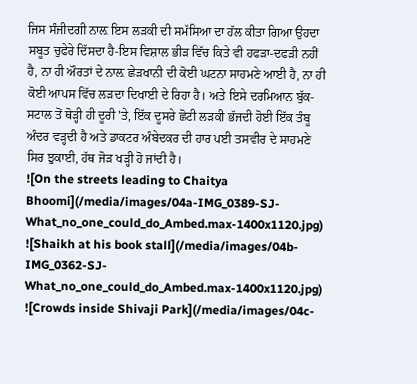ਜਿਸ ਸੰਜੀਦਗੀ ਨਾਲ਼ ਇਸ ਲੜਕੀ ਦੀ ਸਮੱਸਿਆ ਦਾ ਹੱਲ ਕੀਤਾ ਗਿਆ ਉਹਦਾ ਸਬੂਤ ਚੁਫੇਰੇ ਦਿੱਸਦਾ ਹੈ-ਇਸ ਵਿਸ਼ਾਲ ਭੀੜ ਵਿੱਚ ਕਿਤੇ ਵੀ ਹਫੜਾ-ਦਫੜੀ ਨਹੀਂ ਹੈ, ਨਾ ਹੀ ਔਰਤਾਂ ਦੇ ਨਾਲ਼ ਛੇੜਖਾਨੀ ਦੀ ਕੋਈ ਘਟਨਾ ਸਾਹਮਣੇ ਆਈ ਹੈ, ਨਾ ਹੀ ਕੋਈ ਆਪਸ ਵਿੱਚ ਲੜਦਾ ਦਿਖਾਈ ਦੇ ਰਿਹਾ ਹੈ। ਅਤੇ ਇਸੇ ਦਰਮਿਆਨ ਬੁੱਕ-ਸਟਾਲ ਤੋਂ ਥੋੜ੍ਹੀ ਹੀ ਦੂਰੀ 'ਤੇ, ਇੱਕ ਦੂਸਰੇ ਛੋਟੀ ਲੜਕੀ ਭੱਜਦੀ ਹੋਈ ਇੱਕ ਤੰਬੂ ਅੰਦਰ ਵੜ੍ਹਦੀ ਹੈ ਅਤੇ ਡਾਕਟਰ ਅੰਬੇਦਕਰ ਦੀ ਹਾਰ ਪਈ ਤਸਵੀਰ ਦੇ ਸਾਹਮਣੇ ਸਿਰ ਝੁਕਾਈ, ਹੱਥ ਜੋੜ ਖੜ੍ਹੀ ਹੋ ਜਾਂਦੀ ਹੈ।
![On the streets leading to Chaitya Bhoomi](/media/images/04a-IMG_0389-SJ-What_no_one_could_do_Ambed.max-1400x1120.jpg)
![Shaikh at his book stall](/media/images/04b-IMG_0362-SJ-What_no_one_could_do_Ambed.max-1400x1120.jpg)
![Crowds inside Shivaji Park](/media/images/04c-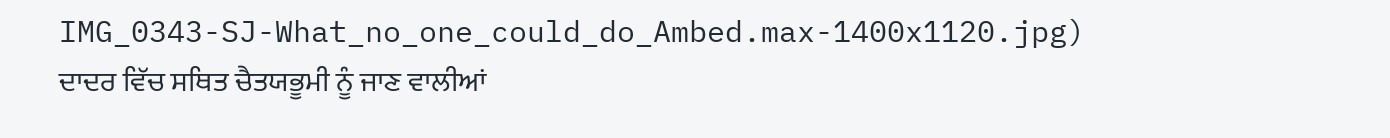IMG_0343-SJ-What_no_one_could_do_Ambed.max-1400x1120.jpg)
ਦਾਦਰ ਵਿੱਚ ਸਥਿਤ ਚੈਤਯਭੂਮੀ ਨੂੰ ਜਾਣ ਵਾਲੀਆਂ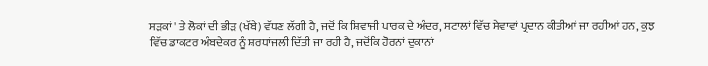ਸੜਕਾਂ ' ਤੇ ਲੋਕਾਂ ਦੀ ਭੀੜ (ਖੱਬੇ) ਵੱਧਣ ਲੱਗੀ ਹੈ, ਜਦੋਂ ਕਿ ਸ਼ਿਵਾਜੀ ਪਾਰਕ ਦੇ ਅੰਦਰ, ਸਟਾਲਾਂ ਵਿੱਚ ਸੇਵਾਵਾਂ ਪ੍ਰਦਾਨ ਕੀਤੀਆਂ ਜਾ ਰਹੀਆਂ ਹਨ, ਕੁਝ ਵਿੱਚ ਡਾਕਟਰ ਅੰਬਦੇਕਰ ਨੂੰ ਸ਼ਰਧਾਂਜਲੀ ਦਿੱਤੀ ਜਾ ਰਹੀ ਹੈ, ਜਦੋਂਕਿ ਹੋਰਨਾਂ ਦੁਕਾਨਾਂ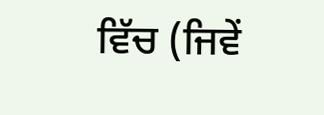ਵਿੱਚ (ਜਿਵੇਂ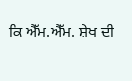ਕਿ ਐੱਮ.ਐੱਮ. ਸ਼ੇਖ ਦੀ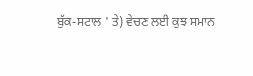ਬੁੱਕ-ਸਟਾਲ ' ਤੇ) ਵੇਚਣ ਲਈ ਕੁਝ ਸਮਾਨ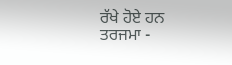ਰੱਖੇ ਹੋਏ ਹਨ
ਤਰਜਮਾ -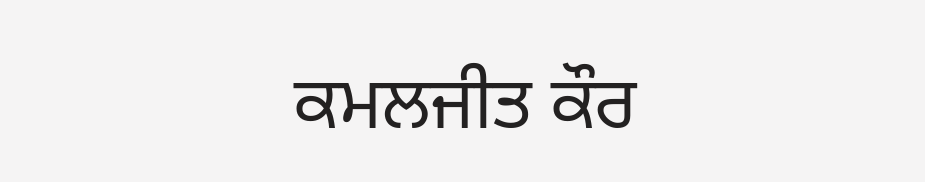ਕਮਲਜੀਤ ਕੌਰ